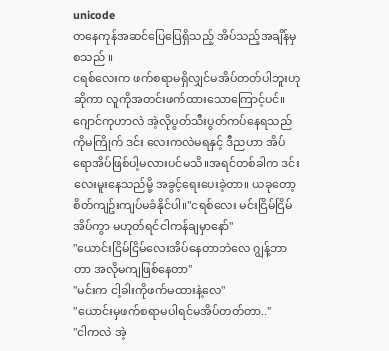unicode
တနေကုန်အဆင်ပြေပြေရှိသည့် အိပ်သည့်အချိန်မှစသည် ။
ငရစ်လေးက ဖက်စရာမရှိလျှင်မအိပ်တတ်ပါဘူးဟုဆိုကာ လူကိုအတင်းဖက်ထားသောကြောင့်ပင်။ ဂျောင်ကုဟာလဲ အဲ့လိုပွတ်သီးပွတ်ကပ်နေရသည်ကိုမကြိုက် ဒင်း လေးကလဲမရနှင့် ဒီညဟာ အိပ်ရောအိပ်ဖြစ်ပါ့မလားပင်မသိ။အရင်တစ်ခါက ဒင်းလေးမူးနေသည်မို့ အခွင့်ရေးပေးခဲ့တာ။ ယခုတော့ စိတ်ကျဥ်းကျပ်မခံနိုင်ပါ။"ငရစ်လေး မင်းငြိမ်ငြိမ်အိပ်ကွာ မဟုတ်ရင်ငါကန်ချမှာနော်"
"ယောင်းငြိမ်ငြိမ်လေးအိပ်နေတာဘဲလေ ဂျွန့်ဘာတာ အလိုမကျဖြစ်နေတာ"
"မင်းက ငါ့ခါးကိုဖက်မထားနဲ့လေ"
"ယောင်းမှဖက်စရာမပါရင်မအိပ်တတ်တာ.."
"ငါကလဲ အဲ့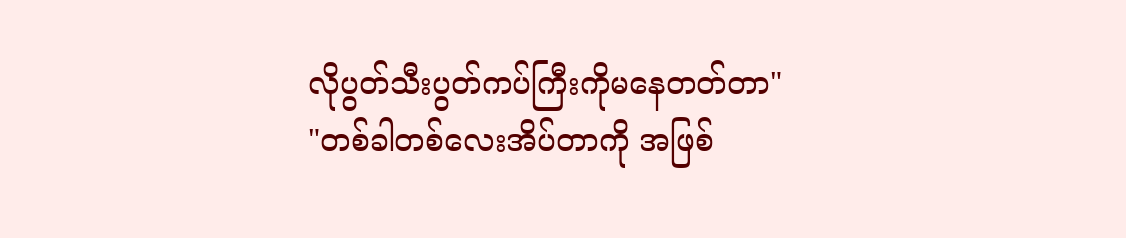လိုပွတ်သီးပွတ်ကပ်ကြီးကိုမနေတတ်တာ"
"တစ်ခါတစ်လေးအိပ်တာကို အဖြစ်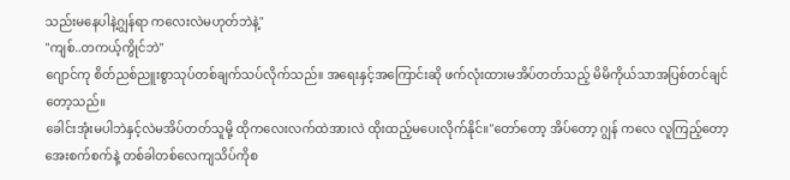သည်းမနေပါနဲ့ဂျွန်ရာ ကလေးလဲမဟုတ်ဘဲနဲ့"
"ကျစ်..တကယ့်ကွိုင်ဘဲ"
ဂျောင်ကု စိတ်ညစ်ညူးစွာသုပ်တစ်ချက်သပ်လိုက်သည်။ အရေးနှင့်အကြောင်းဆို ဖက်လုံးထားမအိပ်တတ်သည့် မိမိကိုယ်သာအပြစ်တင်ချင်တော့သည်။
ခေါင်းအုံးမပါဘဲနှင့်လဲမအိပ်တတ်သူမို့ ထိုကလေးလက်ထဲအားလဲ ထိုးထည့်မပေးလိုက်နိုင်။"တော်တော့ အိပ်တော့ ဂျွန် ကလေ လူကြည့်တော့အေးစက်စက်နဲ့ တစ်ခါတစ်လေကျသိပ်ကိုစ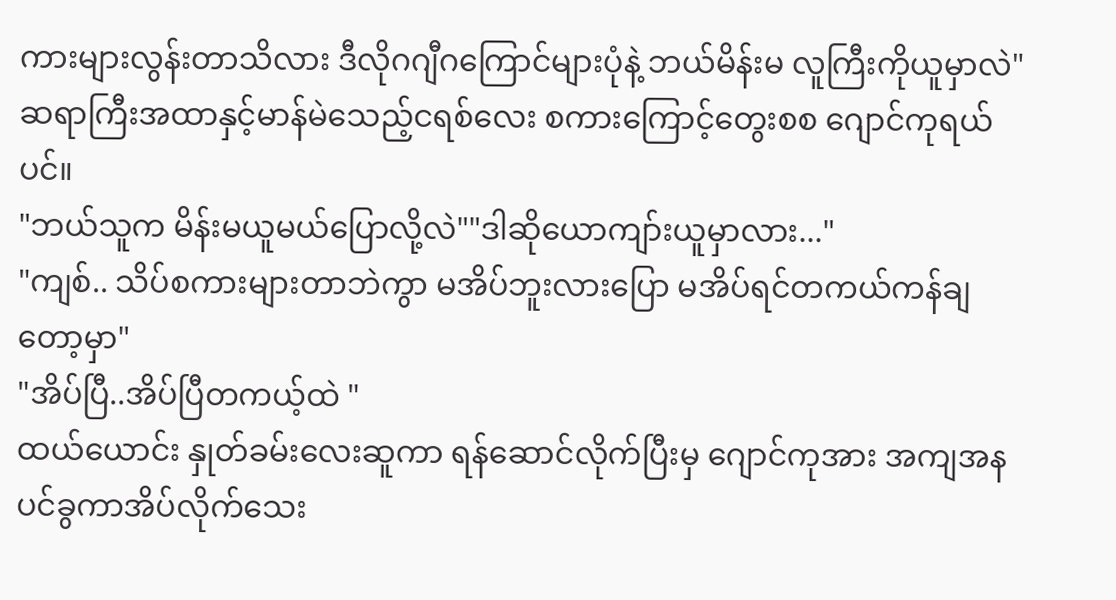ကားများလွန်းတာသိလား ဒီလိုဂဂျီဂကြောင်များပုံနဲ့ ဘယ်မိန်းမ လူကြီးကိုယူမှာလဲ"
ဆရာကြီးအထာနှင့်မာန်မဲသေည့်ငရစ်လေး စကားကြောင့်တွေးစစ ဂျောင်ကုရယ်ပင်။
"ဘယ်သူက မိန်းမယူမယ်ပြောလို့လဲ""ဒါဆိုယောကျာ်းယူမှာလား..."
"ကျစ်.. သိပ်စကားများတာဘဲကွာ မအိပ်ဘူးလားပြော မအိပ်ရင်တကယ်ကန်ချတော့မှာ"
"အိပ်ပြီ..အိပ်ပြီတကယ့်ထဲ "
ထယ်ယောင်း နှုတ်ခမ်းလေးဆူကာ ရန်ဆောင်လိုက်ပြီးမှ ဂျောင်ကုအား အကျအနပင်ခွကာအိပ်လိုက်သေး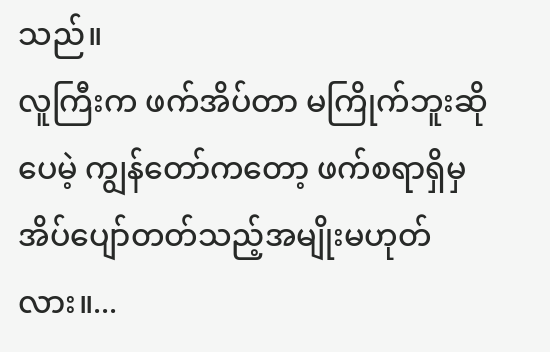သည်။
လူကြီးက ဖက်အိပ်တာ မကြိုက်ဘူးဆိုပေမဲ့ ကျွန်တော်ကတော့ ဖက်စရာရှိမှ အိပ်ပျော်တတ်သည့်အမျိုးမဟုတ်လား။...